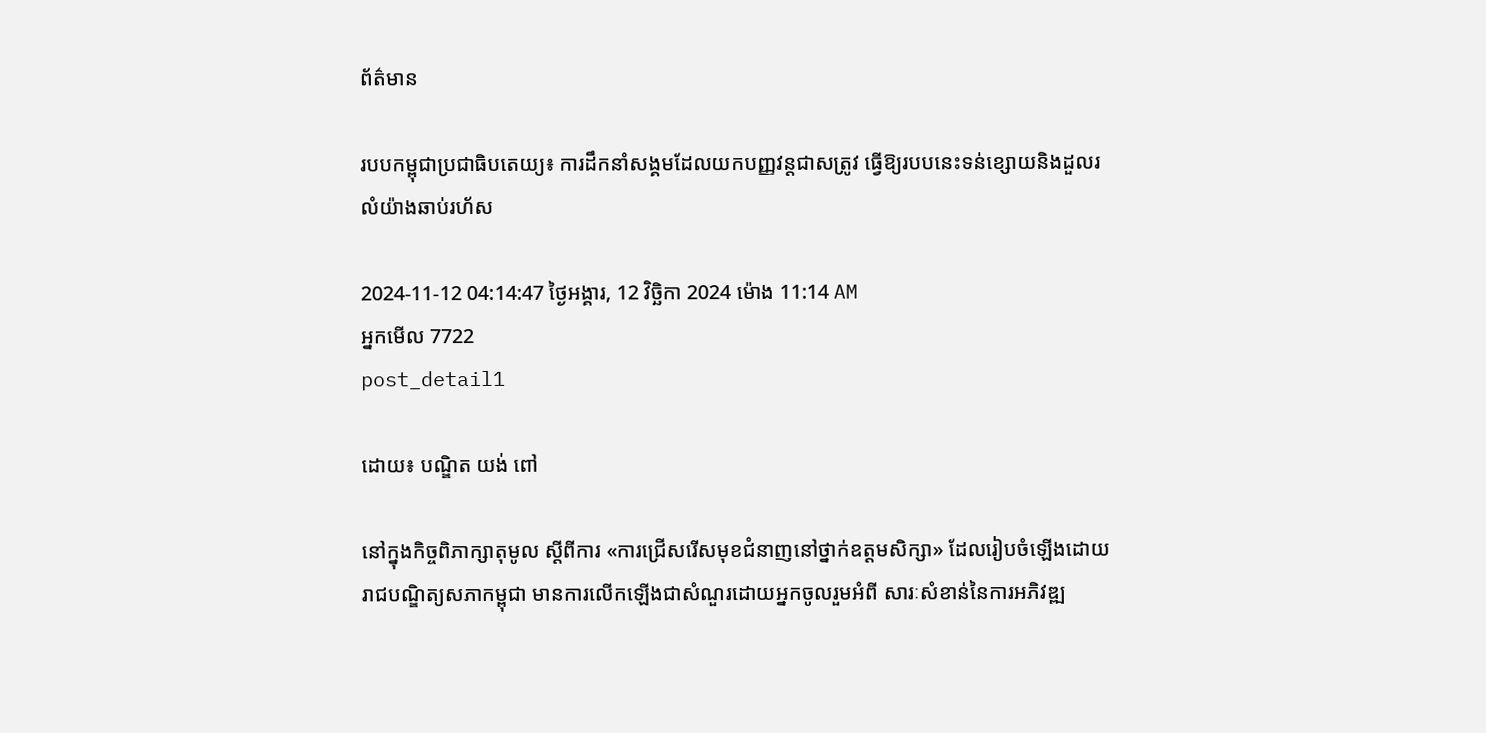ព័ត៌មាន

របបកម្ពុជាប្រជាធិបតេយ្យ៖ ការដឹកនាំសង្គមដែលយកបញ្ញវន្តជាសត្រូវ ធ្វើឱ្យរបបនេះទន់ខ្សោយនិងដួលរលំយ៉ាងឆាប់រហ័ស

2024-11-12 04:14:47 ថ្ងៃអង្គារ, 12 វិច្ឆិកា 2024 ម៉ោង 11:14 AM
អ្នកមើល 7722
post_detail1

ដោយ៖ បណ្ឌិត យង់ ពៅ

នៅក្នុងកិច្ចពិភាក្សាតុមូល ស្ដីពីការ «ការជ្រើសរើសមុខជំនាញនៅថ្នាក់ឧត្ដមសិក្សា» ដែលរៀបចំឡើងដោយរាជបណ្ឌិត្យសភាកម្ពុជា មានការលើកឡើងជាសំណួរដោយអ្នកចូលរួមអំពី សារៈសំខាន់នៃការអភិវឌ្ឍ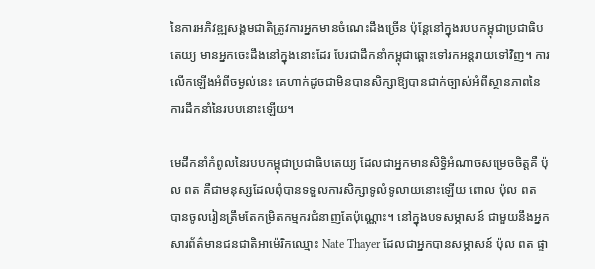នៃការអភិវឌ្ឍសង្គមជាតិត្រូវការអ្នកមានចំណេះដឹងច្រើន ប៉ុន្តែនៅក្នុងរបបកម្ពុជាប្រជាធិបតេយ្យ មានអ្នកចេះដឹងនៅក្នុងនោះដែរ បែរជាដឹកនាំកម្ពុជាឆ្ពោះទៅរកអន្តរាយទៅវិញ។ ការលើកឡើងអំពីចម្ងល់នេះ គេហាក់ដូចជាមិនបានសិក្សាឱ្យបានជាក់ច្បាស់អំពីស្ថានភាពនៃការដឹកនាំនៃរបបនោះឡើយ។

មេដឹកនាំកំពូលនៃរបបកម្ពុជាប្រជាធិបតេយ្យ ដែលជាអ្នកមានសិទ្ធិអំណាចសម្រេចចិត្តគឺ ប៉ុល ពត គឺជាមនុស្សដែលពុំបានទទួលការសិក្សាទូលំទូលាយនោះឡើយ ពោល ប៉ុល ពត បានចូលរៀនត្រឹមតែកម្រិតកម្មករជំនាញតែប៉ុណ្ណោះ។ នៅក្នុងបទសម្ភាសន៍ ជាមួយនឹងអ្នកសារព័ត៌មានជនជាតិអាម៉េរិកឈ្មោះ Nate Thayer ដែលជាអ្នកបានសម្ភាសន៍ ប៉ុល ពត ផ្ទា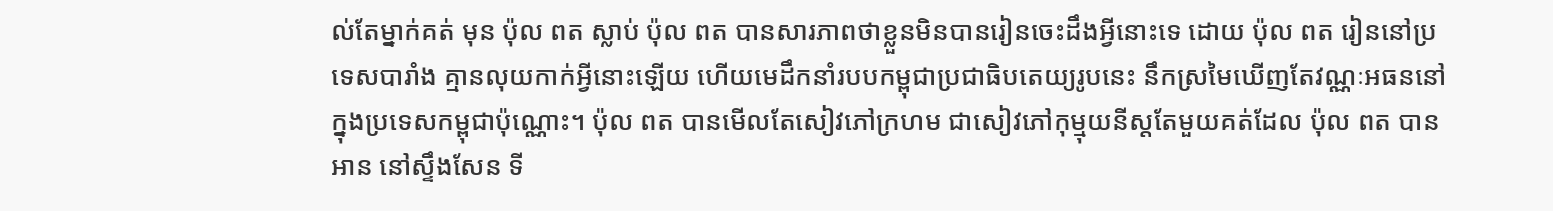ល់តែម្នាក់គត់ មុន ប៉ុល ពត ស្លាប់ ប៉ុល ពត បានសារភាពថាខ្លួនមិនបានរៀនចេះដឹងអ្វីនោះទេ ដោយ ប៉ុល ពត រៀននៅប្រទេសបារាំង គ្មានលុយកាក់អ្វីនោះឡើយ ហើយមេដឹកនាំរបបកម្ពុជាប្រជាធិបតេយ្យរូបនេះ នឹកស្រមៃឃើញតែវណ្ណៈអធននៅក្នុងប្រទេសកម្ពុជាប៉ុណ្ណោះ។ ប៉ុល ពត បានមើលតែសៀវភៅក្រហម ជាសៀវភៅកុម្មុយនីស្តតែមួយគត់ដែល ប៉ុល ពត បានអាន នៅស្ទឹងសែន ទី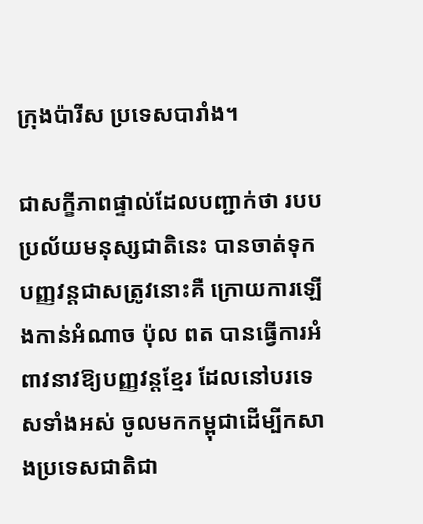ក្រុងប៉ារីស ប្រទេសបារាំង។

ជាសក្ខីភាពផ្ទាល់ដែលបញ្ជាក់ថា របបប្រល័យមនុស្សជាតិនេះ បានចាត់ទុកបញ្ញវន្តជាសត្រូវនោះគឺ ក្រោយការឡើងកាន់អំណាច ប៉ុល ពត បានធ្វើការអំពាវនាវឱ្យបញ្ញវន្តខ្មែរ ដែលនៅបរទេសទាំងអស់ ចូលមកកម្ពុជាដើម្បីកសាងប្រទេសជាតិជា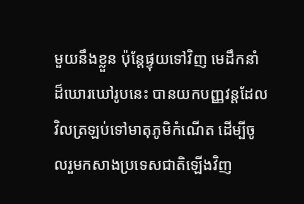មួយនឹងខ្លួន ប៉ុន្តែផ្ទុយទៅវិញ មេដឹកនាំដ៏ឃោរឃៅរូបនេះ បានយកបញ្ញវន្តដែលវិលត្រឡប់ទៅមាតុភូមិកំណើត ដើម្បីចូលរួមកសាងប្រទេសជាតិឡើងវិញ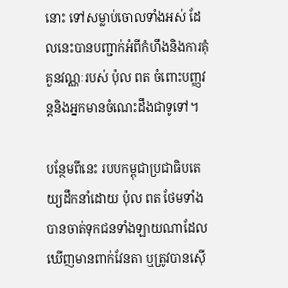នោះ ទៅសម្លាប់ចោលទាំងអស់ ដែលនេះបានបញ្ជាក់អំពីកំហឹងនិងការគុំគួនវណ្ណៈរបស់ ប៉ុល ពត ចំពោះបញ្ញវន្តនិងអ្នកមានចំណេះដឹងជាទូទៅ។

បន្ថែមពីនេះ របបកម្ពុជាប្រជាធិបតេយ្យដឹកនាំដោយ ប៉ុល ពត ថែមទាំងបានចាត់ទុកជនទាំងឡាយណាដែលឃើញមានពាក់វែនតា ឬត្រូវបានស៊ើ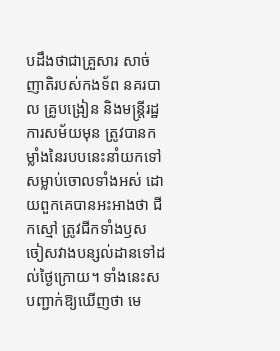បដឹងថាជាគ្រួសារ សាច់ញាតិរបស់កងទ័ព នគរបាល គ្រូបង្រៀន និងមន្ត្រីរដ្ឋការសម័យមុន ត្រូវបានកម្លាំងនៃរបបនេះនាំយកទៅសម្លាប់ចោលទាំងអស់ ដោយពួកគេបានអះអាងថា ជីកស្មៅ ត្រូវជីកទាំងឫស ចៀសវាងបន្សល់ដានទៅដល់ថ្ងៃក្រោយ។ ទាំងនេះសបញ្ជាក់ឱ្យឃើញថា មេ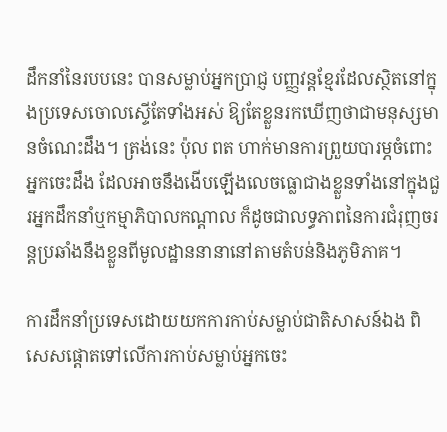ដឹកនាំនៃរបបនេះ បានសម្លាប់អ្នកប្រាជ្ញ បញ្ញវន្តខ្មែរដែលស្ថិតនៅក្នុងប្រទេសចោលស្ទើតែទាំងអស់ ឱ្យតែខ្លួនរកឃើញថាជាមនុស្សមានចំណេះដឹង។ ត្រង់នេះ ប៉ុល ពត ហាក់មានការព្រួយបារម្ភចំពោះអ្នកចេះដឹង ដែលអាចនឹងងើបឡើងលេចធ្លោជាងខ្លួនទាំងនៅក្នុងជួរអ្នកដឹកនាំឬកម្មាភិបាលកណ្ដាល ក៏ដូចជាលទ្ធភាពនៃការជំរុញចរន្តប្រឆាំងនឹងខ្លួនពីមូលដ្ឋាននានានៅតាមតំបន់និងភូមិភាគ។

ការដឹកនាំប្រទេសដោយយកការកាប់សម្លាប់ជាតិសាសន៍ឯង ពិសេសផ្ដោតទៅលើការកាប់សម្លាប់អ្នកចេះ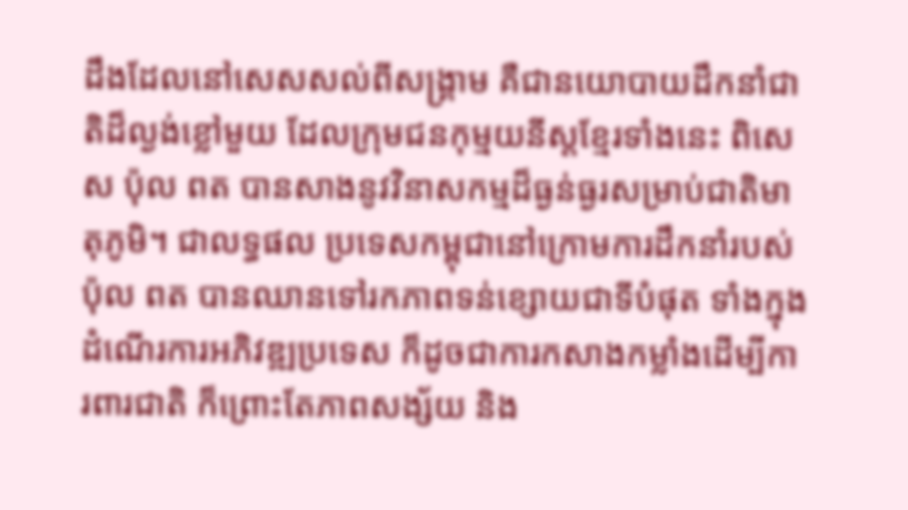ដឹងដែលនៅសេសសល់ពីសង្គ្រាម គឺជានយោបាយដឹកនាំជាតិដ៏ល្ងង់ខ្លៅមួយ ដែលក្រុមជនកុម្មយនីស្តខ្មែរទាំងនេះ ពិសេស ប៉ុល ពត បានសាងនូវវិនាសកម្មដ៏ធ្ងន់ធ្ងរសម្រាប់ជាតិមាតុភូមិ។ ជាលទ្ធផល ប្រទេសកម្ពុជានៅក្រោមការដឹកនាំរបស់ ប៉ុល ពត បានឈានទៅរកភាពទន់ខ្សោយជាទីបំផុត ទាំងក្នុងដំណើរការអភិវឌ្ឍប្រទេស ក៏ដូចជាការកសាងកម្លាំងដើម្បីការពារជាតិ ក៏ព្រោះតែភាពសង្ស័យ និង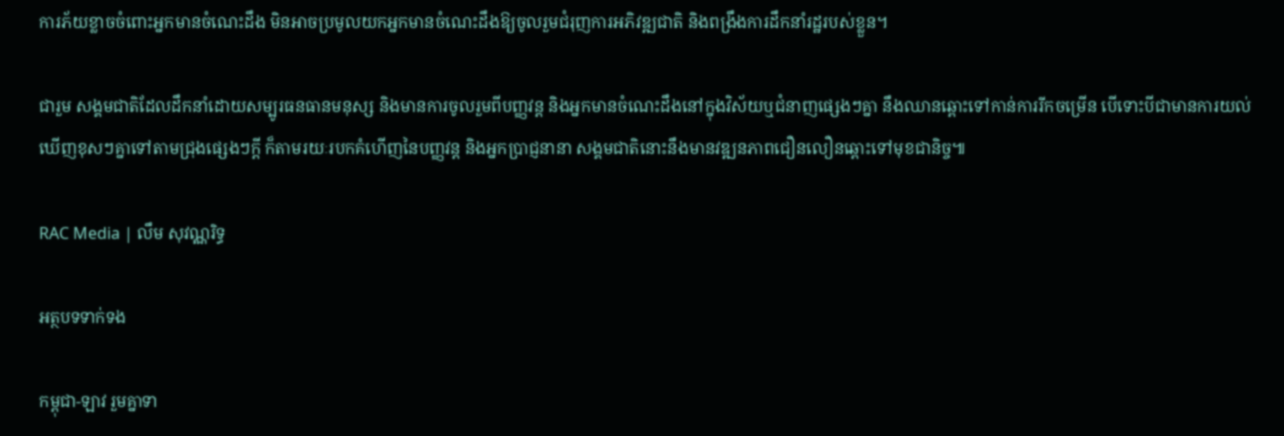ការភ័យខ្លាចចំពោះអ្នកមានចំណេះដឹង មិនអាចប្រមូលយកអ្នកមានចំណេះដឹងឱ្យចូលរួមជំរុញការអភិវឌ្ឍជាតិ និងពង្រឹងការដឹកនាំរដ្ឋរបស់ខ្លួន។

ជារួម សង្គមជាតិដែលដឹកនាំដោយសម្បូរធនធានមនុស្ស និងមានការចូលរួមពីបញ្ញវន្ត និងអ្នកមានចំណេះដឹងនៅក្នុងវិស័យឬជំនាញផ្សេងៗគ្នា នឹងឈានឆ្ពោះទៅកាន់ការរីកចម្រើន បើទោះបីជាមានការយល់ឃើញខុសៗគ្នាទៅតាមជ្រុងផ្សេងៗក្ដី ក៏តាមរយៈរបកគំហើញនៃបញ្ញវន្ត និងអ្នកប្រាជ្ញនានា សង្គមជាតិនោះនឹងមានវឌ្ឍនភាពជឿនលឿនឆ្ពោះទៅមុខជានិច្ច៕

RAC Media | លឹម សុវណ្ណរិទ្ធ

អត្ថបទទាក់ទង

កម្ពុជា-ឡាវ រួមគ្នាទា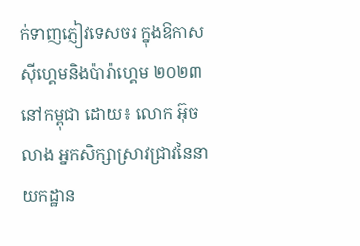ក់ទាញភ្ញៀវទេសចរ ក្នុងឱកាស ស៊ីហ្គេមនិងប៉ារ៉ាហ្គេម ២០២៣ នៅកម្ពុជា ដោយ៖ លោក អ៊ុច លាង អ្នកសិក្សាស្រាវជ្រាវនៃនាយកដ្ឋាន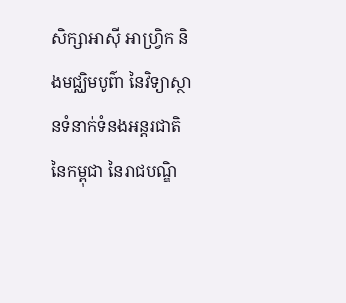សិក្សាអាស៊ី អាហ្វ្រិក និងមជ្ឈិមបូព៌ា នៃវិទ្យាស្ថានទំនាក់ទំនងអន្តរជាតិនៃកម្ពុជា នៃរាជបណ្ឌិ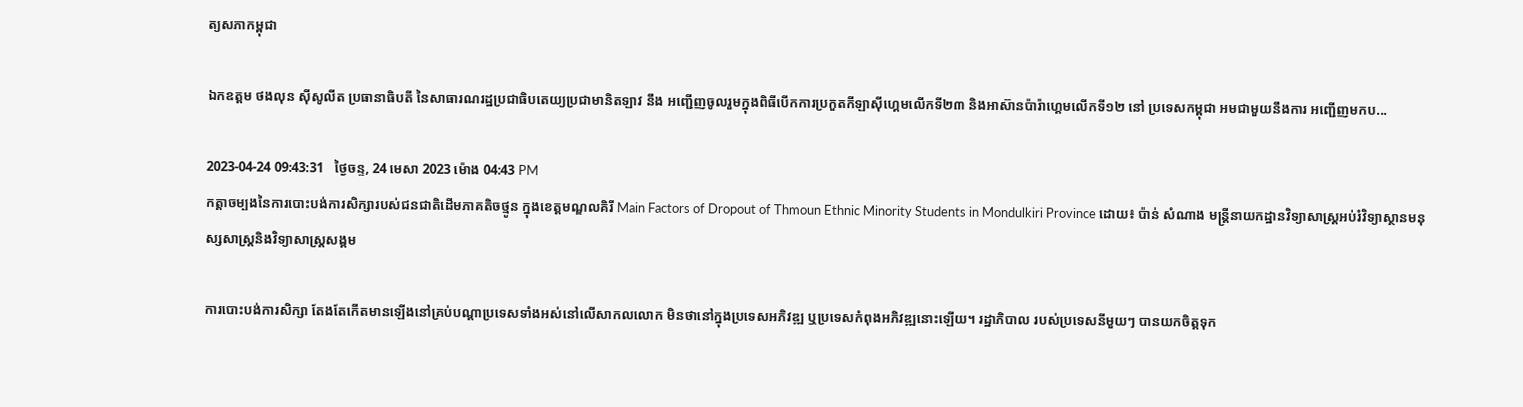ត្យសភាកម្ពុជា

ឯកឧត្តម ថងលុន ស៊ីសូលីត ប្រធានាធិបតី នៃសាធារណរដ្ឋប្រជាធិបតេយ្យប្រជាមានិតឡាវ នឹង អញ្ជើញចូលរួមក្នុងពិធីបើកការប្រកួតកីឡាស៊ីហ្គេមលើកទី២៣ និងអាស៊ានប៉ារ៉ាហ្គេមលើកទី១២ នៅ ប្រទេសកម្ពុជា អមជាមួយនឹងការ អញ្ជើញមកប...

2023-04-24 09:43:31   ថ្ងៃចន្ទ, 24 មេសា 2023 ម៉ោង 04:43 PM
កត្ដាចម្បងនៃការបោះបង់ការសិក្សារបស់ជនជាតិដើមភាគតិចថ្មូន ក្នុងខេត្តមណ្ឌលគិរី Main Factors of Dropout of Thmoun Ethnic Minority Students in Mondulkiri Province ដោយ៖ ប៉ាន់ សំណាង មន្ដ្រីនាយកដ្ឋានវិទ្យាសាស្ដ្រអប់រំវិទ្យាស្ថានមនុស្សសាស្ដ្រនិងវិទ្យាសាស្ដ្រសង្គម

ការបោះបង់ការសិក្សា តែងតែកើតមានឡើងនៅគ្រប់បណ្តាប្រទេសទាំងអស់នៅលើសាកលលោក មិនថានៅក្នុងប្រទេសអភិវឌ្ឍ ឬប្រទេសកំពុងអភិវឌ្ឍនោះឡើយ។ រដ្ឋាភិបាល របស់ប្រទេសនីមួយៗ បានយកចិត្តទុក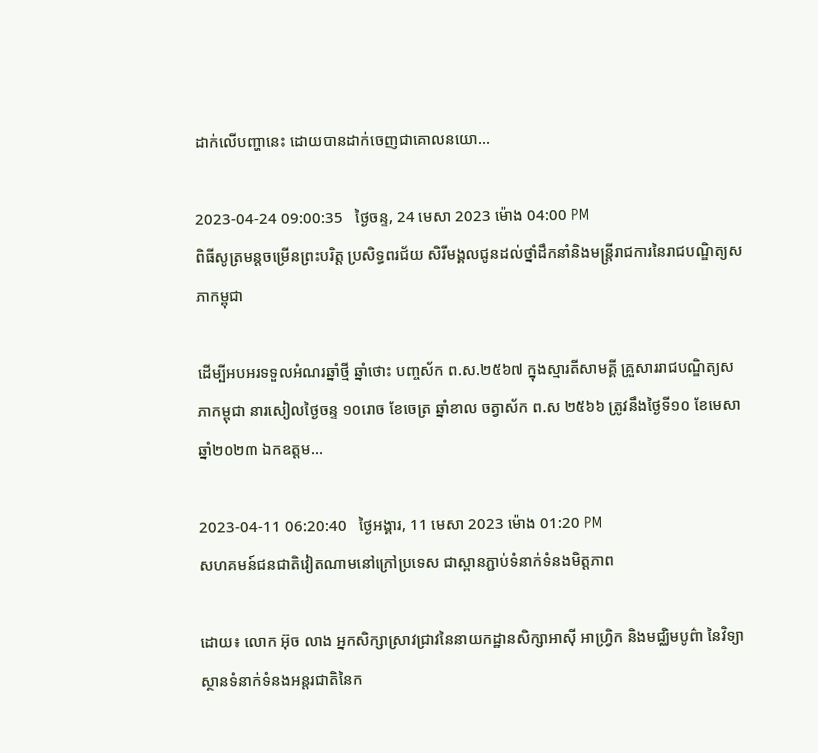ដាក់លើបញ្ហានេះ ដោយបានដាក់ចេញជាគោលនយោ...

2023-04-24 09:00:35   ថ្ងៃចន្ទ, 24 មេសា 2023 ម៉ោង 04:00 PM
ពិធីសូត្រមន្តចម្រើនព្រះបរិត្ត ប្រសិទ្ធពរជ័យ សិរីមង្គលជូនដល់ថ្នាំដឹកនាំនិងមន្ត្រីរាជការនៃរាជបណ្ឌិត្យសភាកម្ពុជា

ដើម្បីអបអរទទួលអំណរឆ្នាំថ្មី ឆ្នាំថោះ បញ្ចស័ក ព.ស.២៥៦៧ ក្នុងស្មារតីសាមគ្គី គ្រួសាររាជបណ្ឌិត្យសភាកម្ពុជា នារសៀលថ្ងៃចន្ទ ១០រោច ខែចេត្រ ឆ្នាំខាល ចត្វាស័ក ព.ស ២៥៦៦ ត្រូវនឹងថ្ងៃទី១០ ខែមេសា ឆ្នាំ២០២៣ ឯកឧត្តម...

2023-04-11 06:20:40   ថ្ងៃអង្គារ, 11 មេសា 2023 ម៉ោង 01:20 PM
សហគមន៍ជនជាតិវៀតណាមនៅក្រៅប្រទេស ជាស្ពានភ្ជាប់ទំនាក់ទំនងមិត្តភាព

ដោយ៖ លោក អ៊ុច លាង អ្នកសិក្សាស្រាវជ្រាវនៃនាយកដ្ឋានសិក្សាអាស៊ី អាហ្វ្រិក និងមជ្ឈិមបូព៌ា នៃវិទ្យាស្ថានទំនាក់ទំនងអន្តរជាតិនៃក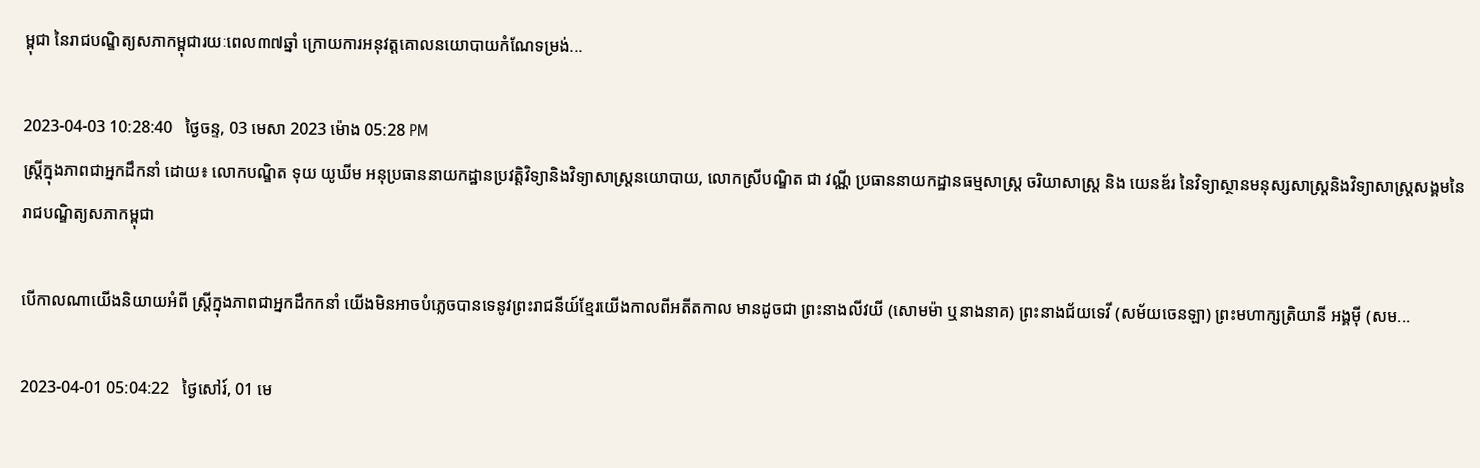ម្ពុជា នៃរាជបណ្ឌិត្យសភាកម្ពុជារយៈពេល៣៧ឆ្នាំ ក្រោយការអនុវត្តគោលនយោបាយកំណែទម្រង់...

2023-04-03 10:28:40   ថ្ងៃចន្ទ, 03 មេសា 2023 ម៉ោង 05:28 PM
ស្រ្តីក្នុងភាពជាអ្នកដឹកនាំ ដោយ៖ លោកបណ្ឌិត ទុយ យូឃីម អនុប្រធាននាយកដ្ឋានប្រវត្តិវិទ្យានិងវិទ្យាសាស្រ្តនយោបាយ, លោកស្រីបណ្ឌិត ជា វណ្ណី ប្រធាននាយកដ្ឋានធម្មសាស្រ្ត ចរិយាសាស្រ្ត និង យេនឌ័រ នៃវិទ្យាស្ថានមនុស្សសាស្រ្តនិងវិទ្យាសាស្រ្តសង្គមនៃរាជបណ្ឌិត្យសភាកម្ពុជា

បើកាលណាយើងនិយាយអំពី ស្រ្តីក្នុងភាពជាអ្នកដឹកកនាំ យើងមិនអាចបំភ្លេចបានទេនូវព្រះរាជនីយ៍ខ្មែរយើងកាលពីអតីតកាល មានដូចជា ព្រះនាងលីវយី (សោមម៉ា ឬនាងនាគ) ព្រះនាងជ័យទេវី (សម័យចេនឡា) ព្រះមហាក្សត្រិយានី អង្គម៉ី (សម...

2023-04-01 05:04:22   ថ្ងៃសៅរ៍, 01 មេ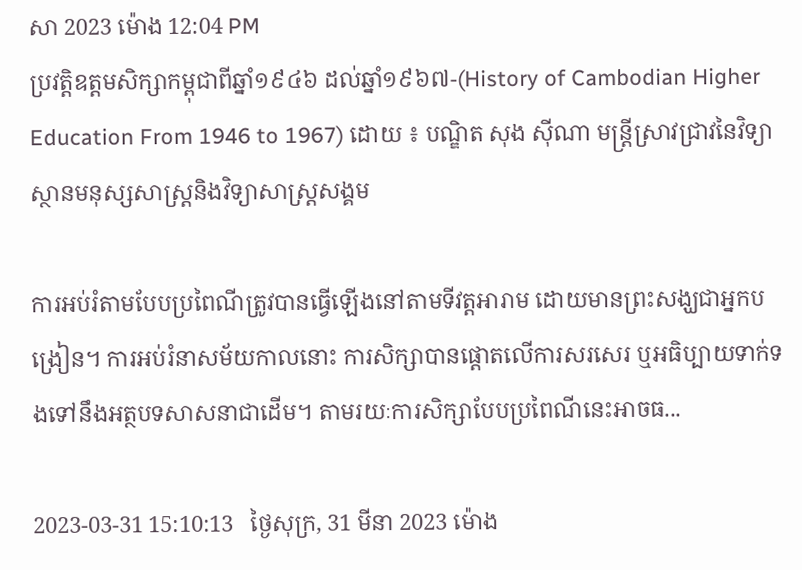សា 2023 ម៉ោង 12:04 PM
ប្រវត្តិឧត្តមសិក្សាកម្ពុជាពីឆ្នាំ១៩៤៦ ដល់ឆ្នាំ១៩៦៧-(History of Cambodian Higher Education From 1946 to 1967) ដោយ ៖ បណ្ឌិត សុង ស៊ីណា មន្ត្រីស្រាវជ្រាវនៃវិទ្យាស្ថានមនុស្សសាស្ត្រនិងវិទ្យាសាស្ត្រសង្គម

ការអប់រំតាមបែបប្រពៃណីត្រូវបានធ្វើឡើងនៅតាមទីវត្តអារាម ដោយមានព្រះសង្ឃជាអ្នកបង្រៀន។ ការអប់រំនាសម័យកាលនោះ ការសិក្សាបានផ្តោតលើការសរសេរ ឬអធិប្បាយទាក់ទងទៅនឹងអត្ថបទសាសនាជាដើម។ តាមរយៈការសិក្សាបែបប្រពៃណីនេះអាចធ...

2023-03-31 15:10:13   ថ្ងៃសុក្រ, 31 មីនា 2023 ម៉ោង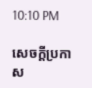10:10 PM

សេចក្តីប្រកាស